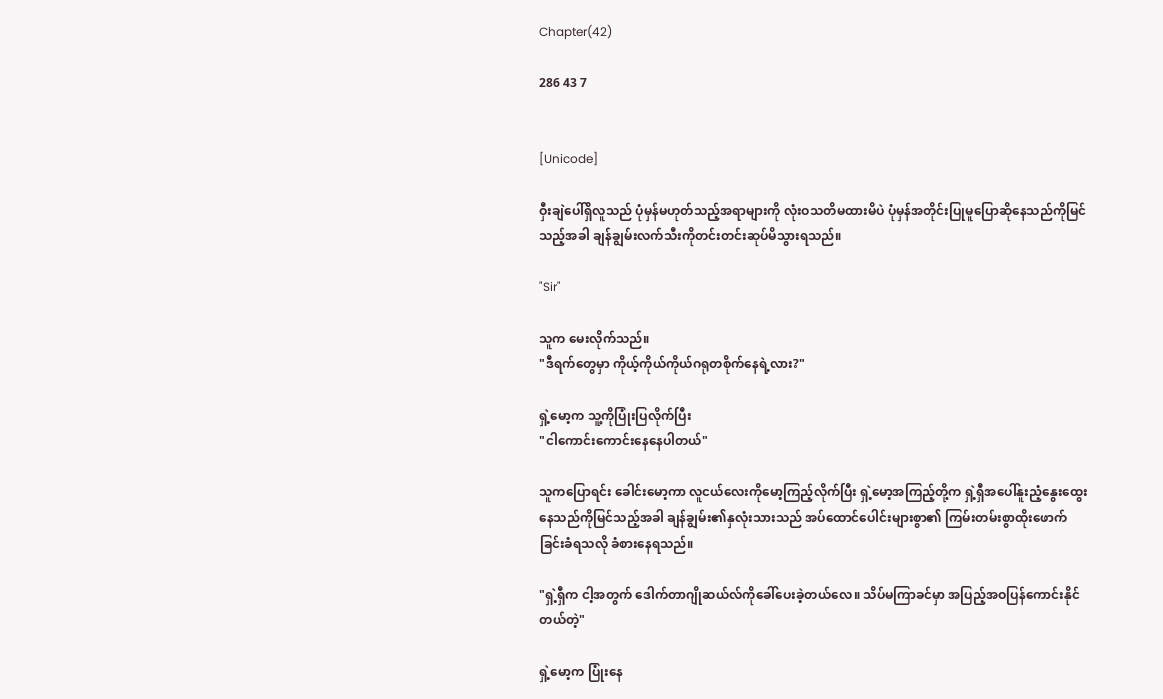Chapter(42)

286 43 7


[Unicode]

ဝှီးချဲပေါ်ရှိလူသည် ပုံမှန်မဟုတ်သည့်အရာများကို လုံးဝသတိမထားမိပဲ ပုံမှန်အတိုင်းပြုမူပြောဆိုနေသည်ကိုမြင်သည့်အခါ ချန်ချွမ်းလက်သီးကိုတင်းတင်းဆုပ်မိသွားရသည်။

"Sir"

သူက မေးလိုက်သည်။
"ဒီရက်တွေမှာ ကိုယ့်ကိုယ်ကိုယ်ဂရုတစိုက်နေရဲ့လား?"

ရှဲ့မော့က သူ့ကိုပြုံးပြလိုက်ပြီး
"ငါကောင်းကောင်းနေနေပါတယ်"

သူကပြောရင်း ခေါင်းမော့ကာ လူငယ်လေးကိုမော့ကြည့်လိုက်ပြီး ရှဲ့မော့အကြည့်တို့က ရှဲ့ရှီအပေါ်နူးညံ့နွေးထွေးနေသည်ကိုမြင်သည့်အခါ ချန်ချွမ်း၏နှလုံးသားသည် အပ်ထောင်ပေါင်းများစွာ၏ ကြမ်းတမ်းစွာထိုးဖောက်ခြင်းခံရသလို ခံစားနေရသည်။

"ရှဲ့ရှီက ငါ့အတွက် ဒေါက်တာဂျိုဆယ်လ်ကိုခေါ်ပေးခဲ့တယ်လေ။ သိပ်မကြာခင်မှာ အပြည့်အဝပြန်ကောင်းနိုင်တယ်တဲ့"

ရှဲ့မော့က ပြုံးနေ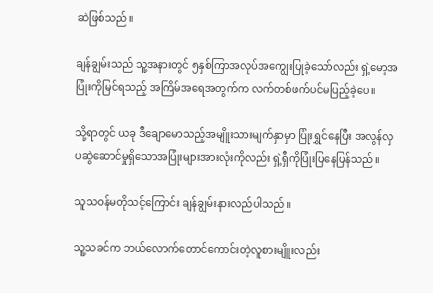ဆဲဖြစ်သည်။

ချန်ချွမ်းသည် သူ့အနားတွင် ၅နှစ်ကြာအလုပ်အကျွေးပြုခဲ့သော်လည်း ရှဲ့မော့အပြုံးကိုမြင်ရသည့် အကြိမ်အရေအတွက်က လက်တစ်ဖက်ပင်မပြည့်ခဲ့ပေ။

သို့ရာတွင် ယခု ဒီချောမောသည့်အမျိူးသားမျက်နှာမှာ ပြုံးရွှင်နေပြီး အလွန်လှပဆွဲဆောင်မှုရှိသောအပြုံးများအားလုံးကိုလည်း ရှဲ့ရှီကိုပြုံးပြနေပြန်သည်။

သူသဝန်မတိုသင့်ကြောင်း ချန်ချွမ်းနားလည်ပါသည်။

သူ့သခင်က ဘယ်လောက်တောင်ကောင်းတဲ့လူစားမျိူးလည်း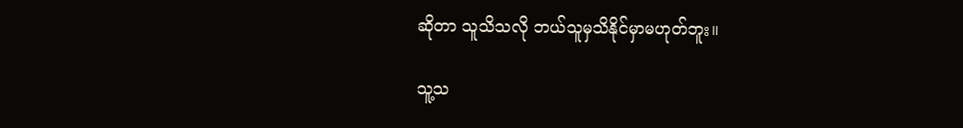ဆိုတာ သူသိသလို ဘယ်သူမှသိနိုင်မှာမဟုတ်ဘူး။

သူ့သ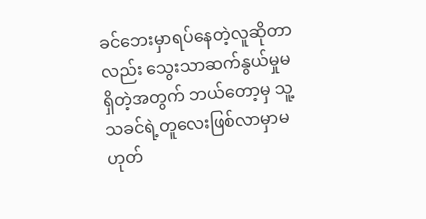ခင်ဘေးမှာရပ်နေတဲ့လူဆိုတာလည်း သွေးသာဆက်နွယ်မှုမရှိတဲ့အတွက် ဘယ်တော့မှ သူ့သခင်ရဲ့တူလေးဖြစ်လာမှာမဟုတ်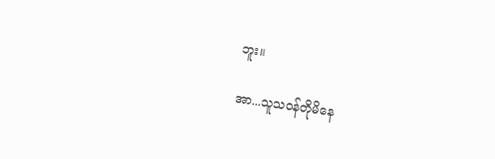ဘူး။

အာ...သူသဝန်တိုမိနေ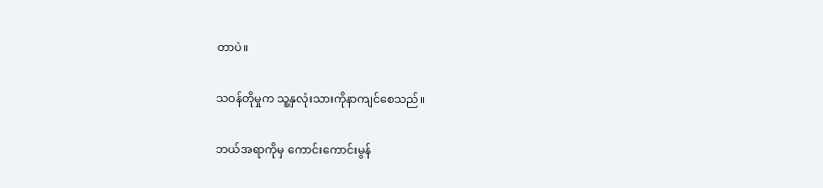တာပဲ။

သဝန်တိုမှုက သူ့နှလုံးသားကိုနာကျင်စေသည်။

ဘယ်အရာကိုမှ ကောင်းကောင်းမွန်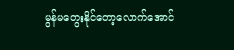မွန်မတွေးနိုင်တော့လောက်အောင်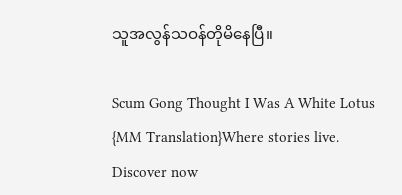သူအလွန်သဝန်တိုမိနေပြီ။

Scum Gong Thought I Was A White Lotus {MM Translation}Where stories live. Discover now